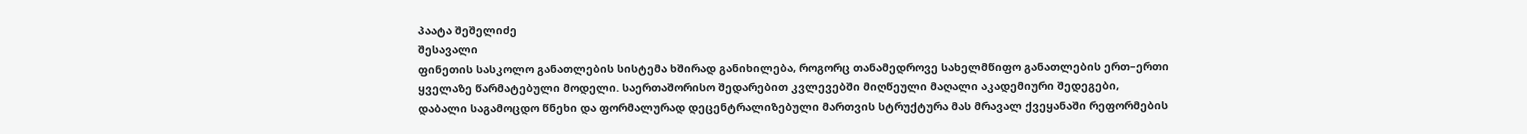პაატა შეშელიძე
შესავალი
ფინეთის სასკოლო განათლების სისტემა ხშირად განიხილება, როგორც თანამედროვე სახელმწიფო განათლების ერთ–ერთი ყველაზე წარმატებული მოდელი. საერთაშორისო შედარებით კვლევებში მიღწეული მაღალი აკადემიური შედეგები, დაბალი საგამოცდო წნეხი და ფორმალურად დეცენტრალიზებული მართვის სტრუქტურა მას მრავალ ქვეყანაში რეფორმების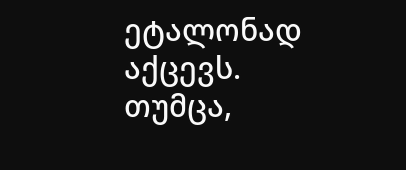ეტალონად აქცევს. თუმცა,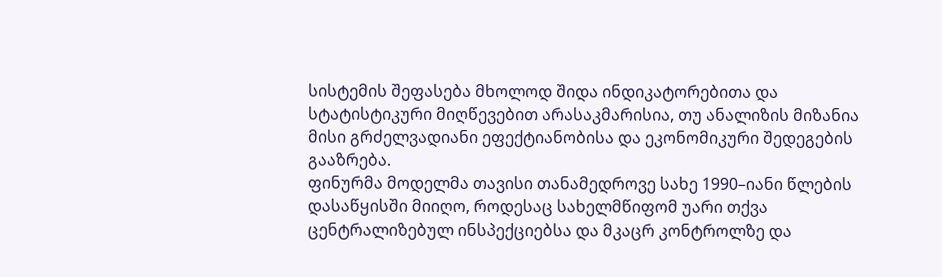სისტემის შეფასება მხოლოდ შიდა ინდიკატორებითა და სტატისტიკური მიღწევებით არასაკმარისია, თუ ანალიზის მიზანია მისი გრძელვადიანი ეფექტიანობისა და ეკონომიკური შედეგების გააზრება.
ფინურმა მოდელმა თავისი თანამედროვე სახე 1990–იანი წლების დასაწყისში მიიღო, როდესაც სახელმწიფომ უარი თქვა ცენტრალიზებულ ინსპექციებსა და მკაცრ კონტროლზე და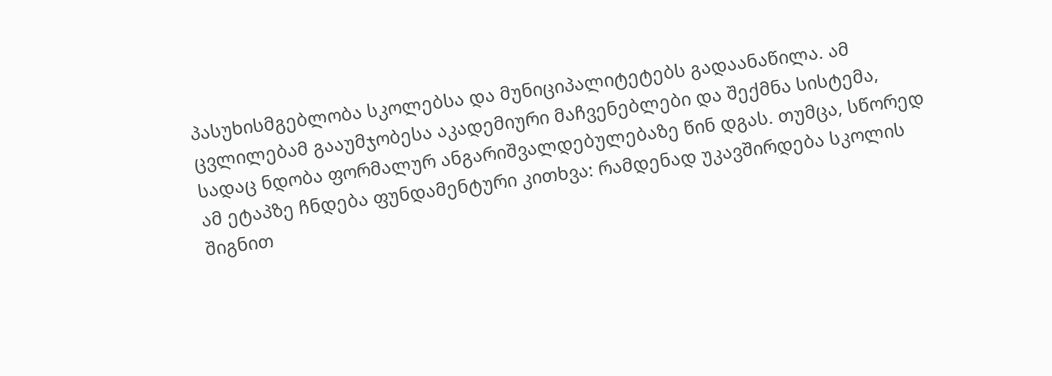პასუხისმგებლობა სკოლებსა და მუნიციპალიტეტებს გადაანაწილა. ამ ცვლილებამ გააუმჯობესა აკადემიური მაჩვენებლები და შექმნა სისტემა, სადაც ნდობა ფორმალურ ანგარიშვალდებულებაზე წინ დგას. თუმცა, სწორედ ამ ეტაპზე ჩნდება ფუნდამენტური კითხვა: რამდენად უკავშირდება სკოლის შიგნით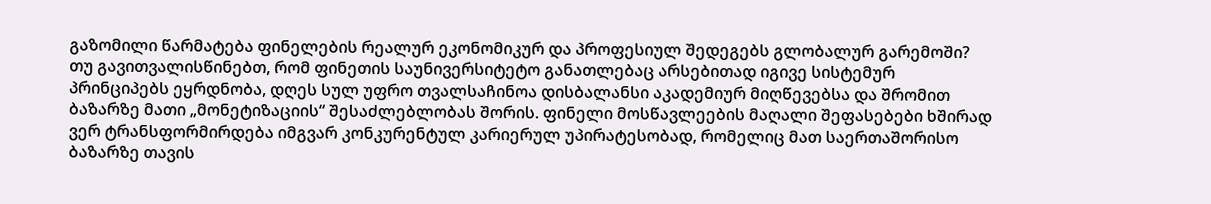გაზომილი წარმატება ფინელების რეალურ ეკონომიკურ და პროფესიულ შედეგებს გლობალურ გარემოში?
თუ გავითვალისწინებთ, რომ ფინეთის საუნივერსიტეტო განათლებაც არსებითად იგივე სისტემურ პრინციპებს ეყრდნობა, დღეს სულ უფრო თვალსაჩინოა დისბალანსი აკადემიურ მიღწევებსა და შრომით ბაზარზე მათი „მონეტიზაციის“ შესაძლებლობას შორის. ფინელი მოსწავლეების მაღალი შეფასებები ხშირად ვერ ტრანსფორმირდება იმგვარ კონკურენტულ კარიერულ უპირატესობად, რომელიც მათ საერთაშორისო ბაზარზე თავის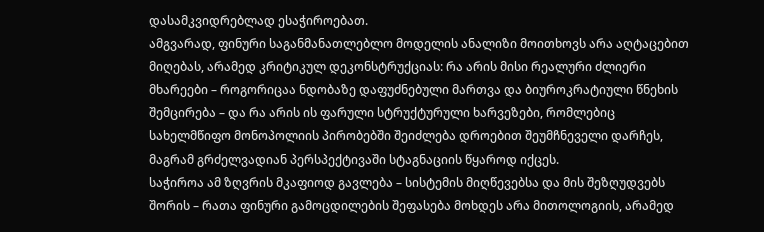დასამკვიდრებლად ესაჭიროებათ.
ამგვარად, ფინური საგანმანათლებლო მოდელის ანალიზი მოითხოვს არა აღტაცებით მიღებას, არამედ კრიტიკულ დეკონსტრუქციას: რა არის მისი რეალური ძლიერი მხარეები – როგორიცაა ნდობაზე დაფუძნებული მართვა და ბიუროკრატიული წნეხის შემცირება – და რა არის ის ფარული სტრუქტურული ხარვეზები, რომლებიც სახელმწიფო მონოპოლიის პირობებში შეიძლება დროებით შეუმჩნეველი დარჩეს, მაგრამ გრძელვადიან პერსპექტივაში სტაგნაციის წყაროდ იქცეს.
საჭიროა ამ ზღვრის მკაფიოდ გავლება – სისტემის მიღწევებსა და მის შეზღუდვებს შორის – რათა ფინური გამოცდილების შეფასება მოხდეს არა მითოლოგიის, არამედ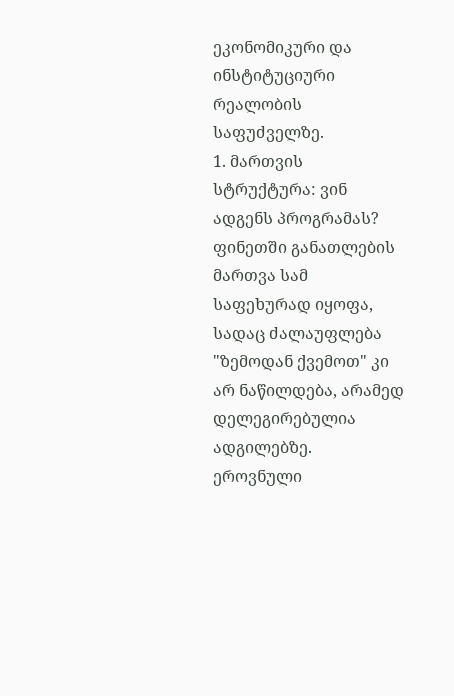ეკონომიკური და ინსტიტუციური რეალობის საფუძველზე.
1. მართვის სტრუქტურა: ვინ ადგენს პროგრამას?
ფინეთში განათლების მართვა სამ საფეხურად იყოფა, სადაც ძალაუფლება "ზემოდან ქვემოთ" კი არ ნაწილდება, არამედ დელეგირებულია ადგილებზე.
ეროვნული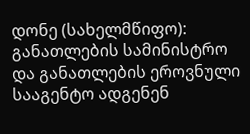დონე (სახელმწიფო): განათლების სამინისტრო და განათლების ეროვნული სააგენტო ადგენენ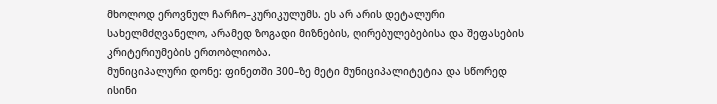მხოლოდ ეროვნულ ჩარჩო–კურიკულუმს. ეს არ არის დეტალური სახელმძღვანელო, არამედ ზოგადი მიზნების, ღირებულებებისა და შეფასების კრიტერიუმების ერთობლიობა.
მუნიციპალური დონე: ფინეთში 300–ზე მეტი მუნიციპალიტეტია და სწორედ ისინი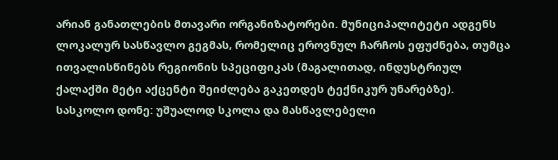არიან განათლების მთავარი ორგანიზატორები. მუნიციპალიტეტი ადგენს ლოკალურ სასწავლო გეგმას, რომელიც ეროვნულ ჩარჩოს ეფუძნება, თუმცა ითვალისწინებს რეგიონის სპეციფიკას (მაგალითად, ინდუსტრიულ ქალაქში მეტი აქცენტი შეიძლება გაკეთდეს ტექნიკურ უნარებზე).
სასკოლო დონე: უშუალოდ სკოლა და მასწავლებელი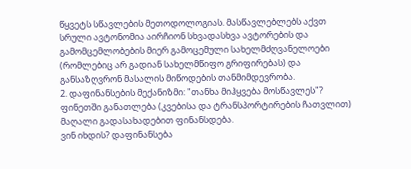წყვეტს სწავლების მეთოდოლოგიას. მასწავლებლებს აქვთ სრული ავტონომია აირჩიონ სხვადასხვა ავტორების და გამომცემლობების მიერ გამოცემული სახელმძღვანელოები (რომლებიც არ გადიან სახელმწიფო გრიფირებას) და განსაზღვრონ მასალის მიწოდების თანმიმდევრობა.
2. დაფინანსების მექანიზმი: "თანხა მიჰყვება მოსწავლეს"?
ფინეთში განათლება (კვებისა და ტრანსპორტირების ჩათვლით) მაღალი გადასახადებით ფინანსდება.
ვინ იხდის? დაფინანსება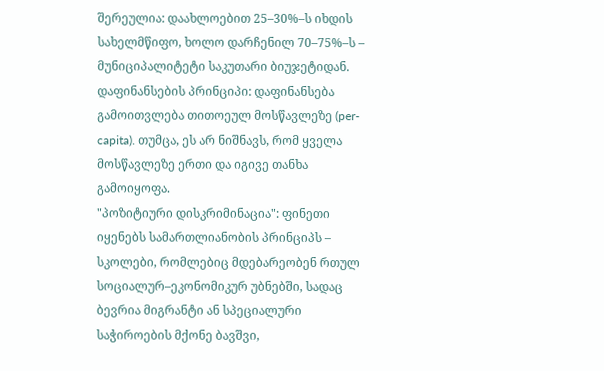შერეულია: დაახლოებით 25–30%–ს იხდის სახელმწიფო, ხოლო დარჩენილ 70–75%–ს – მუნიციპალიტეტი საკუთარი ბიუჯეტიდან.
დაფინანსების პრინციპი: დაფინანსება გამოითვლება თითოეულ მოსწავლეზე (per-capita). თუმცა, ეს არ ნიშნავს, რომ ყველა მოსწავლეზე ერთი და იგივე თანხა გამოიყოფა.
"პოზიტიური დისკრიმინაცია": ფინეთი იყენებს სამართლიანობის პრინციპს – სკოლები, რომლებიც მდებარეობენ რთულ სოციალურ–ეკონომიკურ უბნებში, სადაც ბევრია მიგრანტი ან სპეციალური საჭიროების მქონე ბავშვი,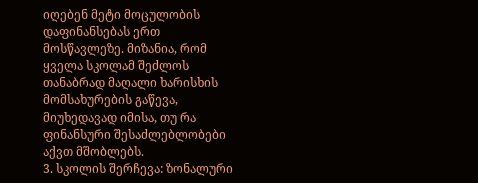იღებენ მეტი მოცულობის დაფინანსებას ერთ მოსწავლეზე. მიზანია, რომ ყველა სკოლამ შეძლოს თანაბრად მაღალი ხარისხის მომსახურების გაწევა, მიუხედავად იმისა, თუ რა ფინანსური შესაძლებლობები აქვთ მშობლებს.
3. სკოლის შერჩევა: ზონალური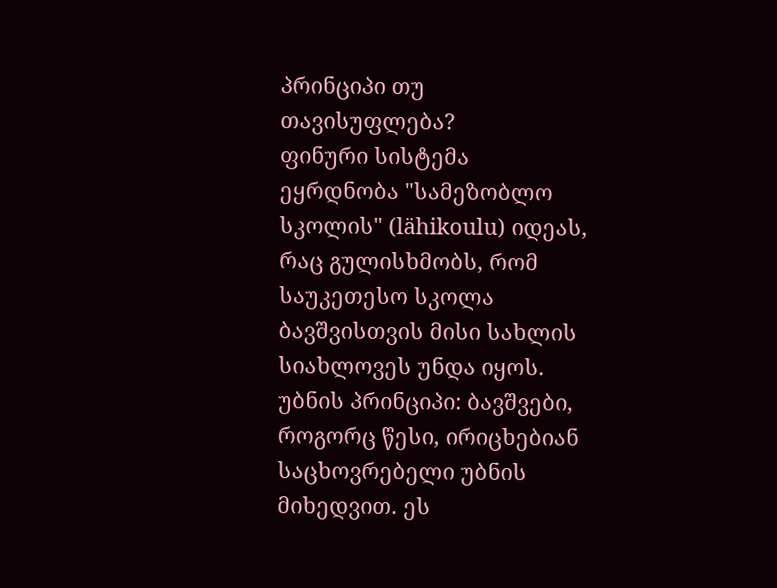პრინციპი თუ თავისუფლება?
ფინური სისტემა ეყრდნობა "სამეზობლო სკოლის" (lähikoulu) იდეას, რაც გულისხმობს, რომ საუკეთესო სკოლა ბავშვისთვის მისი სახლის სიახლოვეს უნდა იყოს.
უბნის პრინციპი: ბავშვები, როგორც წესი, ირიცხებიან საცხოვრებელი უბნის მიხედვით. ეს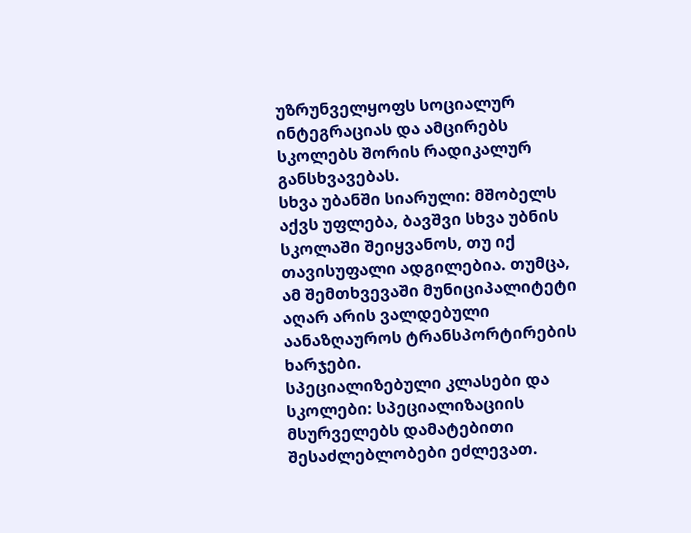უზრუნველყოფს სოციალურ ინტეგრაციას და ამცირებს სკოლებს შორის რადიკალურ განსხვავებას.
სხვა უბანში სიარული: მშობელს აქვს უფლება, ბავშვი სხვა უბნის სკოლაში შეიყვანოს, თუ იქ თავისუფალი ადგილებია. თუმცა, ამ შემთხვევაში მუნიციპალიტეტი აღარ არის ვალდებული აანაზღაუროს ტრანსპორტირების ხარჯები.
სპეციალიზებული კლასები და სკოლები: სპეციალიზაციის მსურველებს დამატებითი შესაძლებლობები ეძლევათ.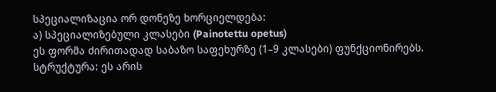სპეციალიზაცია ორ დონეზე ხორციელდება:
ა) სპეციალიზებული კლასები (Painotettu opetus)
ეს ფორმა ძირითადად საბაზო საფეხურზე (1–9 კლასები) ფუნქციონირებს.
სტრუქტურა: ეს არის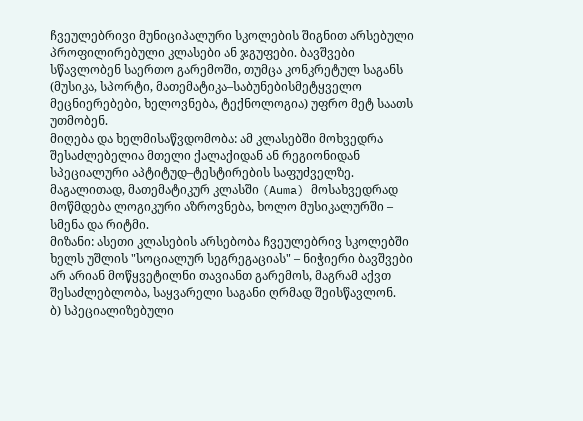ჩვეულებრივი მუნიციპალური სკოლების შიგნით არსებული პროფილირებული კლასები ან ჯგუფები. ბავშვები სწავლობენ საერთო გარემოში, თუმცა კონკრეტულ საგანს (მუსიკა, სპორტი, მათემატიკა–საბუნებისმეტყველო მეცნიერებები, ხელოვნება, ტექნოლოგია) უფრო მეტ საათს უთმობენ.
მიღება და ხელმისაწვდომობა: ამ კლასებში მოხვედრა შესაძლებელია მთელი ქალაქიდან ან რეგიონიდან სპეციალური აპტიტუდ–ტესტირების საფუძველზე. მაგალითად, მათემატიკურ კლასში (Auma) მოსახვედრად მოწმდება ლოგიკური აზროვნება, ხოლო მუსიკალურში – სმენა და რიტმი.
მიზანი: ასეთი კლასების არსებობა ჩვეულებრივ სკოლებში ხელს უშლის "სოციალურ სეგრეგაციას" – ნიჭიერი ბავშვები არ არიან მოწყვეტილნი თავიანთ გარემოს, მაგრამ აქვთ შესაძლებლობა, საყვარელი საგანი ღრმად შეისწავლონ.
ბ) სპეციალიზებული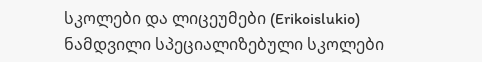სკოლები და ლიცეუმები (Erikoislukio)
ნამდვილი სპეციალიზებული სკოლები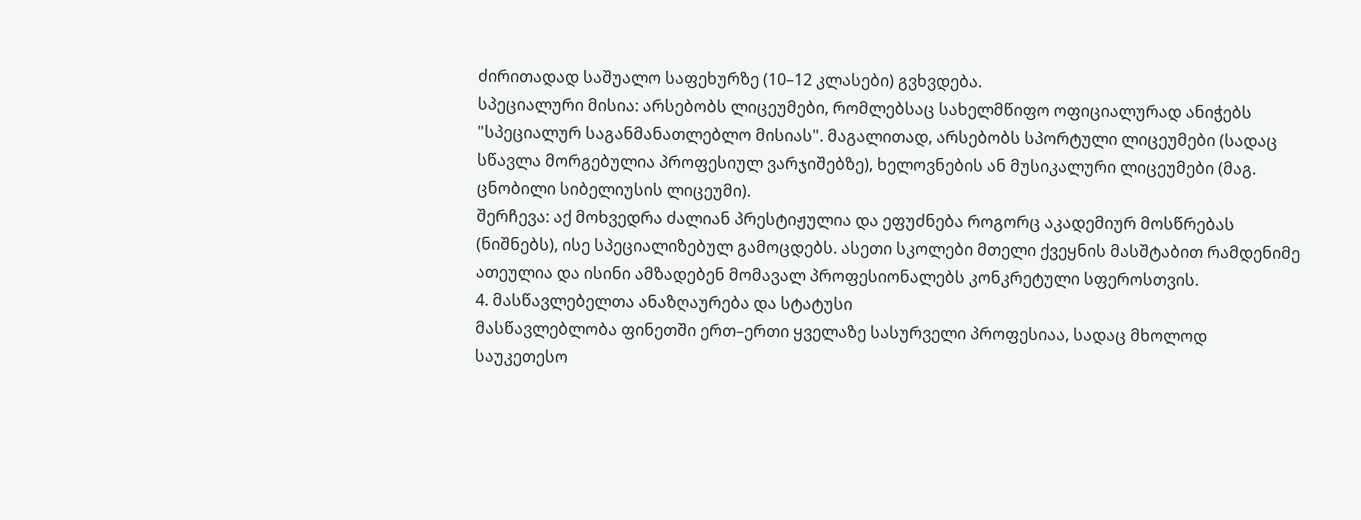ძირითადად საშუალო საფეხურზე (10–12 კლასები) გვხვდება.
სპეციალური მისია: არსებობს ლიცეუმები, რომლებსაც სახელმწიფო ოფიციალურად ანიჭებს "სპეციალურ საგანმანათლებლო მისიას". მაგალითად, არსებობს სპორტული ლიცეუმები (სადაც სწავლა მორგებულია პროფესიულ ვარჯიშებზე), ხელოვნების ან მუსიკალური ლიცეუმები (მაგ. ცნობილი სიბელიუსის ლიცეუმი).
შერჩევა: აქ მოხვედრა ძალიან პრესტიჟულია და ეფუძნება როგორც აკადემიურ მოსწრებას (ნიშნებს), ისე სპეციალიზებულ გამოცდებს. ასეთი სკოლები მთელი ქვეყნის მასშტაბით რამდენიმე ათეულია და ისინი ამზადებენ მომავალ პროფესიონალებს კონკრეტული სფეროსთვის.
4. მასწავლებელთა ანაზღაურება და სტატუსი
მასწავლებლობა ფინეთში ერთ–ერთი ყველაზე სასურველი პროფესიაა, სადაც მხოლოდ საუკეთესო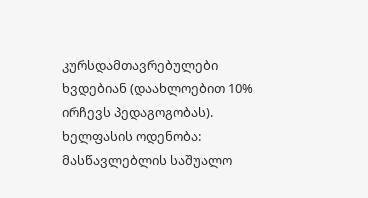კურსდამთავრებულები ხვდებიან (დაახლოებით 10% ირჩევს პედაგოგობას).
ხელფასის ოდენობა: მასწავლებლის საშუალო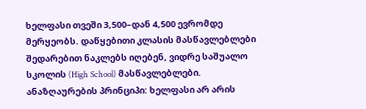ხელფასი თვეში 3,500–დან 4,500 ევრომდე მერყეობს. დაწყებითი კლასის მასწავლებლები შედარებით ნაკლებს იღებენ, ვიდრე საშუალო სკოლის (High School) მასწავლებლები.
ანაზღაურების პრინციპი: ხელფასი არ არის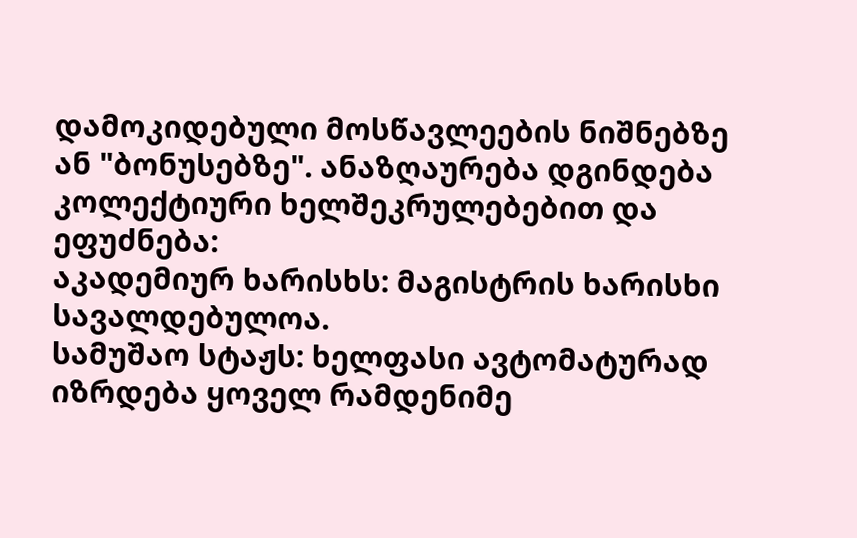დამოკიდებული მოსწავლეების ნიშნებზე ან "ბონუსებზე". ანაზღაურება დგინდება კოლექტიური ხელშეკრულებებით და ეფუძნება:
აკადემიურ ხარისხს: მაგისტრის ხარისხი სავალდებულოა.
სამუშაო სტაჟს: ხელფასი ავტომატურად იზრდება ყოველ რამდენიმე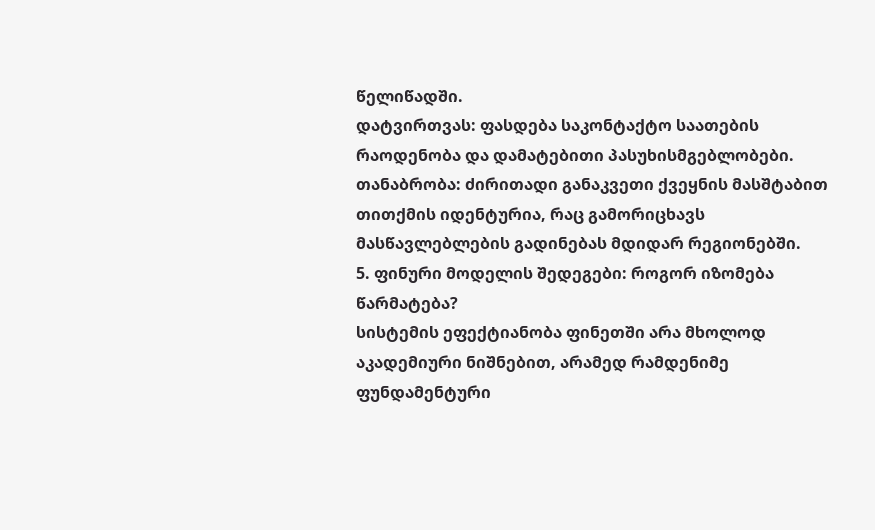წელიწადში.
დატვირთვას: ფასდება საკონტაქტო საათების რაოდენობა და დამატებითი პასუხისმგებლობები.
თანაბრობა: ძირითადი განაკვეთი ქვეყნის მასშტაბით თითქმის იდენტურია, რაც გამორიცხავს მასწავლებლების გადინებას მდიდარ რეგიონებში.
5. ფინური მოდელის შედეგები: როგორ იზომება წარმატება?
სისტემის ეფექტიანობა ფინეთში არა მხოლოდ აკადემიური ნიშნებით, არამედ რამდენიმე ფუნდამენტური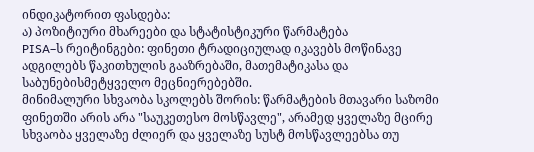ინდიკატორით ფასდება:
ა) პოზიტიური მხარეები და სტატისტიკური წარმატება
PISA–ს რეიტინგები: ფინეთი ტრადიციულად იკავებს მოწინავე ადგილებს წაკითხულის გააზრებაში, მათემატიკასა და საბუნებისმეტყველო მეცნიერებებში.
მინიმალური სხვაობა სკოლებს შორის: წარმატების მთავარი საზომი ფინეთში არის არა "საუკეთესო მოსწავლე", არამედ ყველაზე მცირე სხვაობა ყველაზე ძლიერ და ყველაზე სუსტ მოსწავლეებსა თუ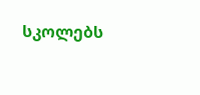სკოლებს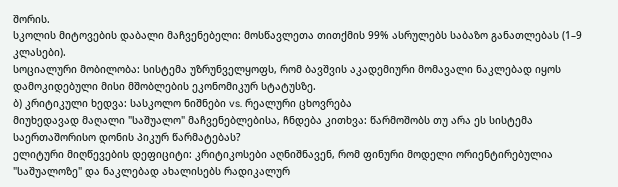შორის.
სკოლის მიტოვების დაბალი მაჩვენებელი: მოსწავლეთა თითქმის 99% ასრულებს საბაზო განათლებას (1–9 კლასები).
სოციალური მობილობა: სისტემა უზრუნველყოფს, რომ ბავშვის აკადემიური მომავალი ნაკლებად იყოს დამოკიდებული მისი მშობლების ეკონომიკურ სტატუსზე.
ბ) კრიტიკული ხედვა: სასკოლო ნიშნები vs. რეალური ცხოვრება
მიუხედავად მაღალი "საშუალო" მაჩვენებლებისა, ჩნდება კითხვა: წარმოშობს თუ არა ეს სისტემა საერთაშორისო დონის პიკურ წარმატებას?
ელიტური მიღწევების დეფიციტი: კრიტიკოსები აღნიშნავენ, რომ ფინური მოდელი ორიენტირებულია "საშუალოზე" და ნაკლებად ახალისებს რადიკალურ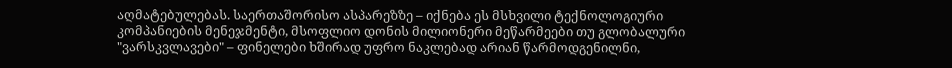აღმატებულებას. საერთაშორისო ასპარეზზე – იქნება ეს მსხვილი ტექნოლოგიური კომპანიების მენეჯმენტი, მსოფლიო დონის მილიონერი მეწარმეები თუ გლობალური "ვარსკვლავები" – ფინელები ხშირად უფრო ნაკლებად არიან წარმოდგენილნი,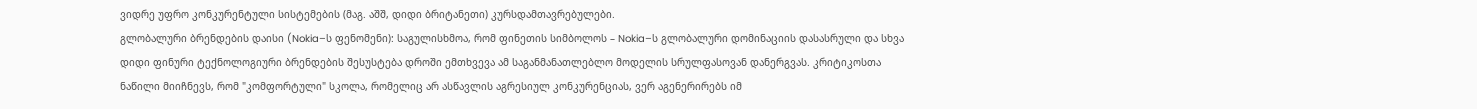ვიდრე უფრო კონკურენტული სისტემების (მაგ. აშშ, დიდი ბრიტანეთი) კურსდამთავრებულები.
გლობალური ბრენდების დაისი (Nokia–ს ფენომენი): საგულისხმოა, რომ ფინეთის სიმბოლოს – Nokia–ს გლობალური დომინაციის დასასრული და სხვა დიდი ფინური ტექნოლოგიური ბრენდების შესუსტება დროში ემთხვევა ამ საგანმანათლებლო მოდელის სრულფასოვან დანერგვას. კრიტიკოსთა ნაწილი მიიჩნევს, რომ "კომფორტული" სკოლა, რომელიც არ ასწავლის აგრესიულ კონკურენციას, ვერ აგენერირებს იმ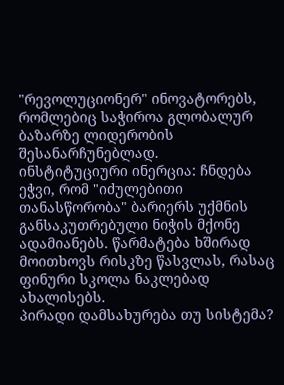"რევოლუციონერ" ინოვატორებს, რომლებიც საჭიროა გლობალურ ბაზარზე ლიდერობის შესანარჩუნებლად.
ინსტიტუციური ინერცია: ჩნდება ეჭვი, რომ "იძულებითი თანასწორობა" ბარიერს უქმნის განსაკუთრებული ნიჭის მქონე ადამიანებს. წარმატება ხშირად მოითხოვს რისკზე წასვლას, რასაც ფინური სკოლა ნაკლებად ახალისებს.
პირადი დამსახურება თუ სისტემა?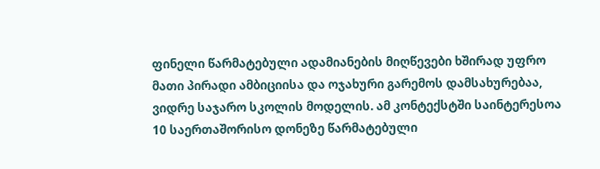ფინელი წარმატებული ადამიანების მიღწევები ხშირად უფრო მათი პირადი ამბიციისა და ოჯახური გარემოს დამსახურებაა, ვიდრე საჯარო სკოლის მოდელის. ამ კონტექსტში საინტერესოა 10 საერთაშორისო დონეზე წარმატებული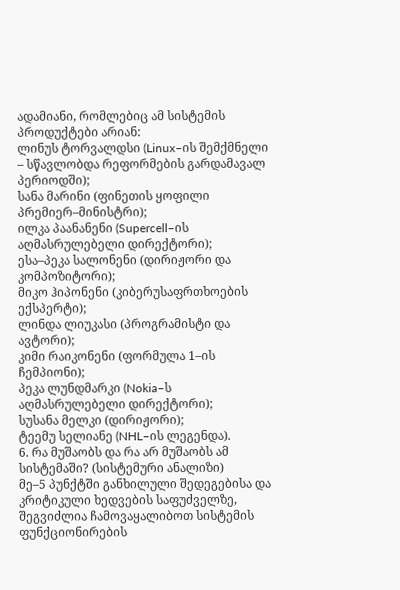ადამიანი, რომლებიც ამ სისტემის პროდუქტები არიან:
ლინუს ტორვალდსი (Linux–ის შემქმნელი – სწავლობდა რეფორმების გარდამავალ პერიოდში);
სანა მარინი (ფინეთის ყოფილი პრემიერ–მინისტრი);
ილკა პაანანენი (Supercell–ის აღმასრულებელი დირექტორი);
ესა–პეკა სალონენი (დირიჟორი და კომპოზიტორი);
მიკო ჰიპონენი (კიბერუსაფრთხოების ექსპერტი);
ლინდა ლიუკასი (პროგრამისტი და ავტორი);
კიმი რაიკონენი (ფორმულა 1–ის ჩემპიონი);
პეკა ლუნდმარკი (Nokia–ს აღმასრულებელი დირექტორი);
სუსანა მელკი (დირიჟორი);
ტეემუ სელიანე (NHL–ის ლეგენდა).
6. რა მუშაობს და რა არ მუშაობს ამ სისტემაში? (სისტემური ანალიზი)
მე–5 პუნქტში განხილული შედეგებისა და კრიტიკული ხედვების საფუძველზე, შეგვიძლია ჩამოვაყალიბოთ სისტემის ფუნქციონირების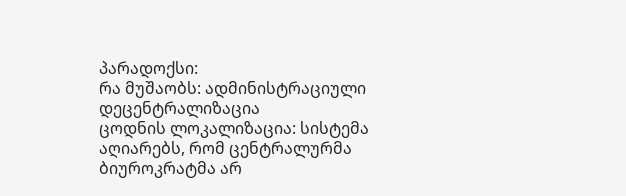პარადოქსი:
რა მუშაობს: ადმინისტრაციული დეცენტრალიზაცია
ცოდნის ლოკალიზაცია: სისტემა აღიარებს, რომ ცენტრალურმა ბიუროკრატმა არ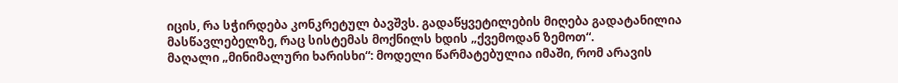იცის, რა სჭირდება კონკრეტულ ბავშვს. გადაწყვეტილების მიღება გადატანილია მასწავლებელზე, რაც სისტემას მოქნილს ხდის „ქვემოდან ზემოთ“.
მაღალი „მინიმალური ხარისხი“: მოდელი წარმატებულია იმაში, რომ არავის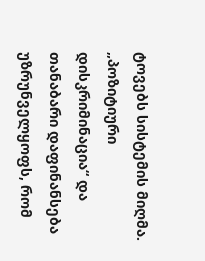ტოვებს სისტემის მიღმა. „პოზიტიური დისკრიმინაცია“ და თანაბარი დაფინანსება უზრუნველყოფს, რომ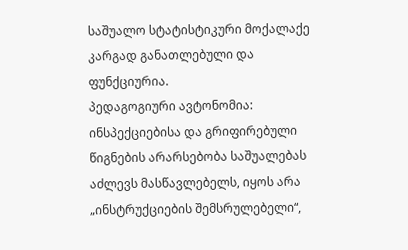საშუალო სტატისტიკური მოქალაქე კარგად განათლებული და ფუნქციურია.
პედაგოგიური ავტონომია: ინსპექციებისა და გრიფირებული წიგნების არარსებობა საშუალებას აძლევს მასწავლებელს, იყოს არა „ინსტრუქციების შემსრულებელი“,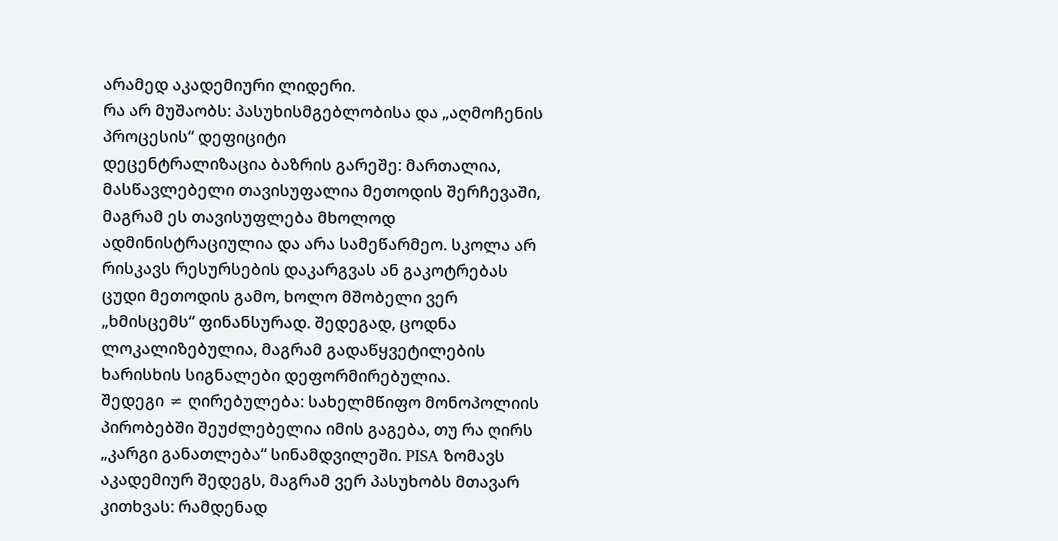არამედ აკადემიური ლიდერი.
რა არ მუშაობს: პასუხისმგებლობისა და „აღმოჩენის პროცესის“ დეფიციტი
დეცენტრალიზაცია ბაზრის გარეშე: მართალია, მასწავლებელი თავისუფალია მეთოდის შერჩევაში, მაგრამ ეს თავისუფლება მხოლოდ ადმინისტრაციულია და არა სამეწარმეო. სკოლა არ რისკავს რესურსების დაკარგვას ან გაკოტრებას ცუდი მეთოდის გამო, ხოლო მშობელი ვერ „ხმისცემს“ ფინანსურად. შედეგად, ცოდნა ლოკალიზებულია, მაგრამ გადაწყვეტილების ხარისხის სიგნალები დეფორმირებულია.
შედეგი ≠ ღირებულება: სახელმწიფო მონოპოლიის პირობებში შეუძლებელია იმის გაგება, თუ რა ღირს „კარგი განათლება“ სინამდვილეში. PISA ზომავს აკადემიურ შედეგს, მაგრამ ვერ პასუხობს მთავარ კითხვას: რამდენად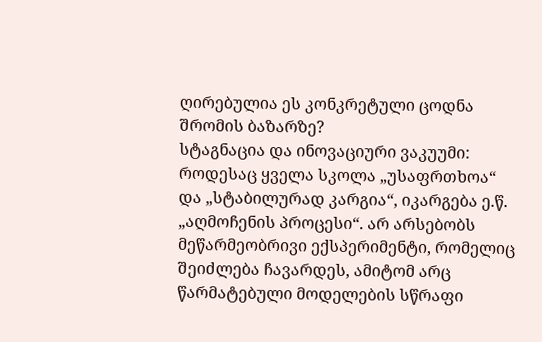ღირებულია ეს კონკრეტული ცოდნა შრომის ბაზარზე?
სტაგნაცია და ინოვაციური ვაკუუმი: როდესაც ყველა სკოლა „უსაფრთხოა“ და „სტაბილურად კარგია“, იკარგება ე.წ. „აღმოჩენის პროცესი“. არ არსებობს მეწარმეობრივი ექსპერიმენტი, რომელიც შეიძლება ჩავარდეს, ამიტომ არც წარმატებული მოდელების სწრაფი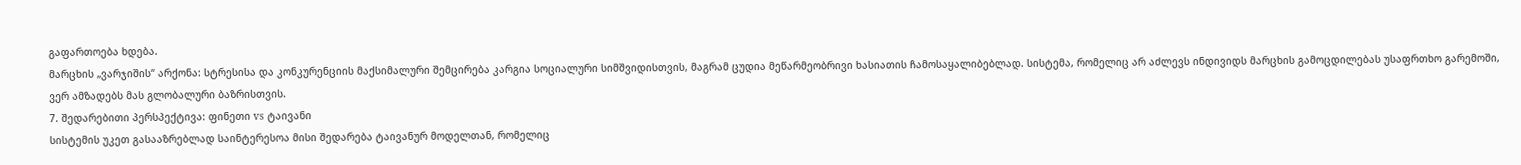გაფართოება ხდება.
მარცხის „ვარჯიშის“ არქონა: სტრესისა და კონკურენციის მაქსიმალური შემცირება კარგია სოციალური სიმშვიდისთვის, მაგრამ ცუდია მეწარმეობრივი ხასიათის ჩამოსაყალიბებლად. სისტემა, რომელიც არ აძლევს ინდივიდს მარცხის გამოცდილებას უსაფრთხო გარემოში, ვერ ამზადებს მას გლობალური ბაზრისთვის.
7. შედარებითი პერსპექტივა: ფინეთი vs ტაივანი
სისტემის უკეთ გასააზრებლად საინტერესოა მისი შედარება ტაივანურ მოდელთან, რომელიც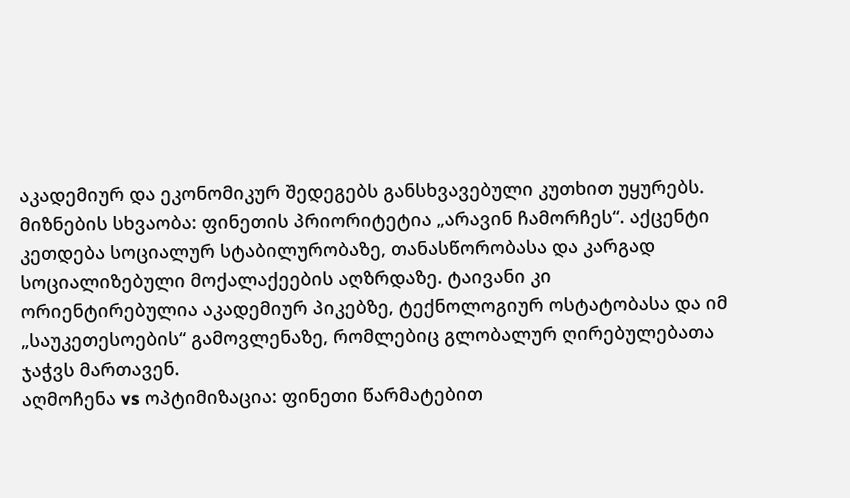აკადემიურ და ეკონომიკურ შედეგებს განსხვავებული კუთხით უყურებს.
მიზნების სხვაობა: ფინეთის პრიორიტეტია „არავინ ჩამორჩეს“. აქცენტი კეთდება სოციალურ სტაბილურობაზე, თანასწორობასა და კარგად სოციალიზებული მოქალაქეების აღზრდაზე. ტაივანი კი ორიენტირებულია აკადემიურ პიკებზე, ტექნოლოგიურ ოსტატობასა და იმ „საუკეთესოების“ გამოვლენაზე, რომლებიც გლობალურ ღირებულებათა ჯაჭვს მართავენ.
აღმოჩენა vs ოპტიმიზაცია: ფინეთი წარმატებით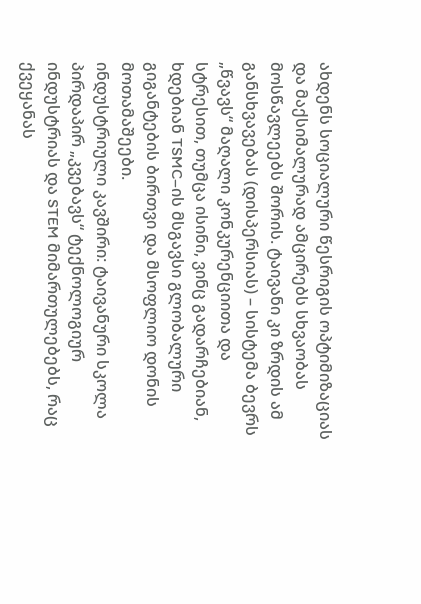ახდენს სოციალური წესრიგის ოპტიმიზაციას და მაქსიმალურად ამცირებს სხვაობას მოსწავლეებს შორის. ტაივანი კი ზრდის ამ განსხვავებას (დისპერსიას) – სისტემა ბევრს „წვავს“ მაღალი კონკურენციითა და სტრესით, თუმცა ისინი, ვინც გადარჩებიან, ხდებიან TSMC–ის მსგავსი გლობალური გიგანტების ბირთვი და მსოფლიო დონის მოთამაშეები.
ინდუსტრიული კავშირი: ტაივანური სკოლა პირდაპირ „კვებავს“ ტექნოლოგიურ ინდუსტრიას და STEM მიმართულებებს, რაც ქვეყანას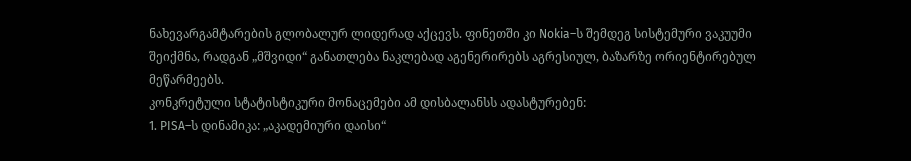ნახევარგამტარების გლობალურ ლიდერად აქცევს. ფინეთში კი Nokia–ს შემდეგ სისტემური ვაკუუმი შეიქმნა, რადგან „მშვიდი“ განათლება ნაკლებად აგენერირებს აგრესიულ, ბაზარზე ორიენტირებულ მეწარმეებს.
კონკრეტული სტატისტიკური მონაცემები ამ დისბალანსს ადასტურებენ:
1. PISA–ს დინამიკა: „აკადემიური დაისი“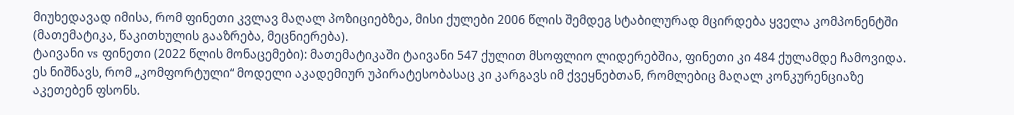მიუხედავად იმისა, რომ ფინეთი კვლავ მაღალ პოზიციებზეა, მისი ქულები 2006 წლის შემდეგ სტაბილურად მცირდება ყველა კომპონენტში (მათემატიკა, წაკითხულის გააზრება, მეცნიერება).
ტაივანი vs ფინეთი (2022 წლის მონაცემები): მათემატიკაში ტაივანი 547 ქულით მსოფლიო ლიდერებშია, ფინეთი კი 484 ქულამდე ჩამოვიდა. ეს ნიშნავს, რომ „კომფორტული“ მოდელი აკადემიურ უპირატესობასაც კი კარგავს იმ ქვეყნებთან, რომლებიც მაღალ კონკურენციაზე აკეთებენ ფსონს.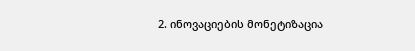2. ინოვაციების მონეტიზაცია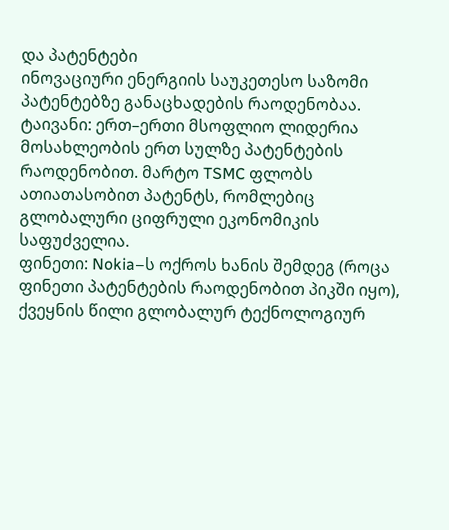და პატენტები
ინოვაციური ენერგიის საუკეთესო საზომი პატენტებზე განაცხადების რაოდენობაა.
ტაივანი: ერთ–ერთი მსოფლიო ლიდერია მოსახლეობის ერთ სულზე პატენტების რაოდენობით. მარტო TSMC ფლობს ათიათასობით პატენტს, რომლებიც გლობალური ციფრული ეკონომიკის საფუძველია.
ფინეთი: Nokia–ს ოქროს ხანის შემდეგ (როცა ფინეთი პატენტების რაოდენობით პიკში იყო), ქვეყნის წილი გლობალურ ტექნოლოგიურ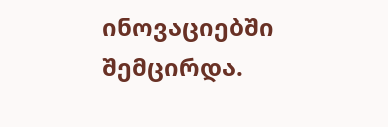ინოვაციებში შემცირდა.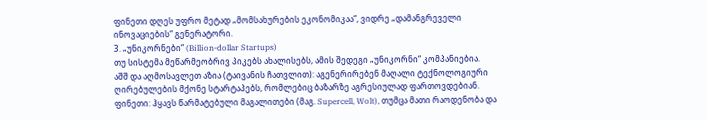ფინეთი დღეს უფრო მეტად „მომსახურების ეკონომიკაა“, ვიდრე „დამანგრეველი ინოვაციების“ გენერატორი.
3. „უნიკორნები“ (Billion-dollar Startups)
თუ სისტემა მეწარმეობრივ პიკებს ახალისებს, ამის შედეგი „უნიკორნი“ კომპანიებია.
აშშ და აღმოსავლეთ აზია (ტაივანის ჩათვლით): აგენერირებენ მაღალი ტექნოლოგიური ღირებულების მქონე სტარტაპებს, რომლებიც ბაზარზე აგრესიულად ფართოვდებიან.
ფინეთი: ჰყავს წარმატებული მაგალითები (მაგ. Supercell, Wolt), თუმცა მათი რაოდენობა და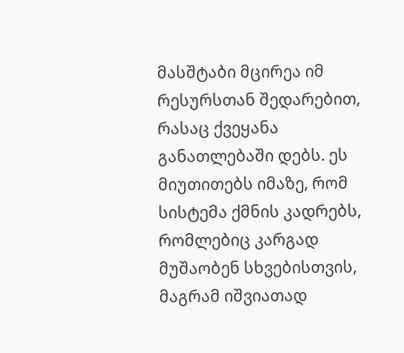მასშტაბი მცირეა იმ რესურსთან შედარებით, რასაც ქვეყანა განათლებაში დებს. ეს მიუთითებს იმაზე, რომ სისტემა ქმნის კადრებს, რომლებიც კარგად მუშაობენ სხვებისთვის, მაგრამ იშვიათად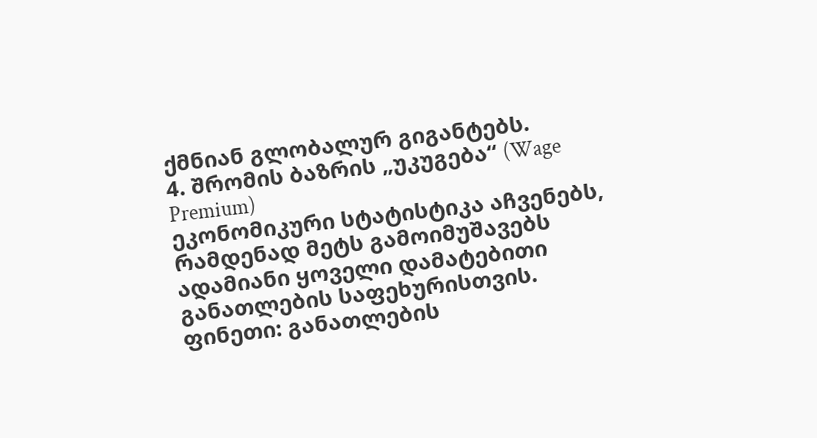ქმნიან გლობალურ გიგანტებს.
4. შრომის ბაზრის „უკუგება“ (Wage Premium)
ეკონომიკური სტატისტიკა აჩვენებს, რამდენად მეტს გამოიმუშავებს ადამიანი ყოველი დამატებითი განათლების საფეხურისთვის.
ფინეთი: განათლების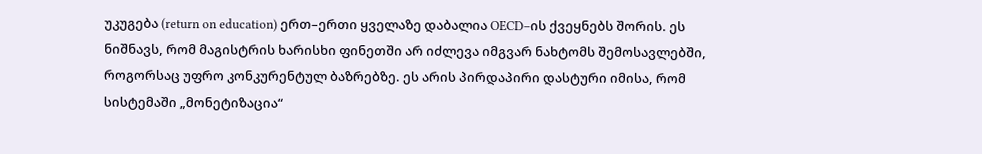უკუგება (return on education) ერთ–ერთი ყველაზე დაბალია OECD–ის ქვეყნებს შორის. ეს ნიშნავს, რომ მაგისტრის ხარისხი ფინეთში არ იძლევა იმგვარ ნახტომს შემოსავლებში, როგორსაც უფრო კონკურენტულ ბაზრებზე. ეს არის პირდაპირი დასტური იმისა, რომ სისტემაში „მონეტიზაცია“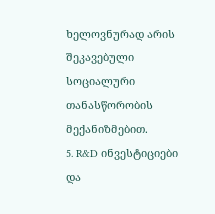ხელოვნურად არის შეკავებული სოციალური თანასწორობის მექანიზმებით.
5. R&D ინვესტიციები და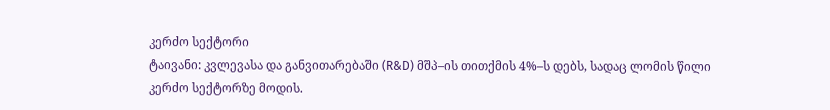კერძო სექტორი
ტაივანი: კვლევასა და განვითარებაში (R&D) მშპ–ის თითქმის 4%–ს დებს, სადაც ლომის წილი კერძო სექტორზე მოდის.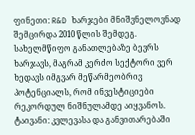ფინეთი: R&D ხარჯები მნიშვნელოვნად შემცირდა 2010 წლის შემდეგ. სახელმწიფო განათლებაზე ბევრს ხარჯავს, მაგრამ კერძო სექტორი ვერ ხედავს იმგვარ მეწარმეობრივ პოტენციალს, რომ ინვესტიციები რეკორდულ ნიშნულამდე აიყვანოს.
ტაივანი: კვლევასა და განვითარებაში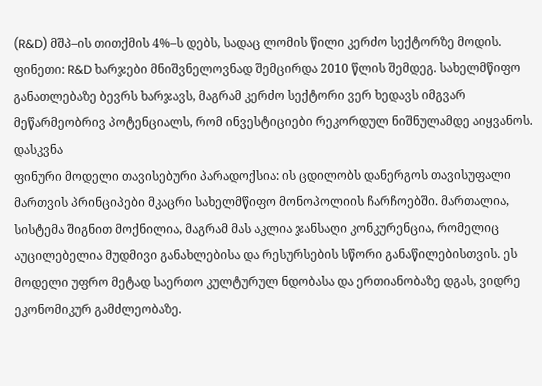(R&D) მშპ–ის თითქმის 4%–ს დებს, სადაც ლომის წილი კერძო სექტორზე მოდის.
ფინეთი: R&D ხარჯები მნიშვნელოვნად შემცირდა 2010 წლის შემდეგ. სახელმწიფო განათლებაზე ბევრს ხარჯავს, მაგრამ კერძო სექტორი ვერ ხედავს იმგვარ მეწარმეობრივ პოტენციალს, რომ ინვესტიციები რეკორდულ ნიშნულამდე აიყვანოს.
დასკვნა
ფინური მოდელი თავისებური პარადოქსია: ის ცდილობს დანერგოს თავისუფალი მართვის პრინციპები მკაცრი სახელმწიფო მონოპოლიის ჩარჩოებში. მართალია, სისტემა შიგნით მოქნილია, მაგრამ მას აკლია ჯანსაღი კონკურენცია, რომელიც აუცილებელია მუდმივი განახლებისა და რესურსების სწორი განაწილებისთვის. ეს მოდელი უფრო მეტად საერთო კულტურულ ნდობასა და ერთიანობაზე დგას, ვიდრე ეკონომიკურ გამძლეობაზე.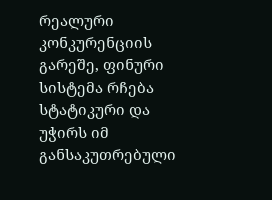რეალური კონკურენციის გარეშე, ფინური სისტემა რჩება სტატიკური და უჭირს იმ განსაკუთრებული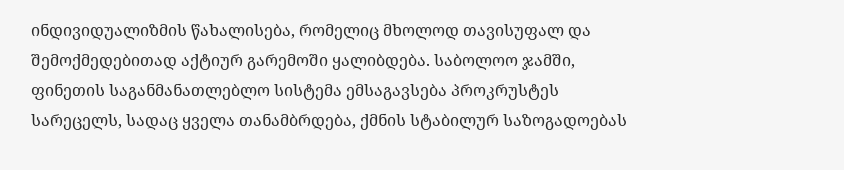ინდივიდუალიზმის წახალისება, რომელიც მხოლოდ თავისუფალ და შემოქმედებითად აქტიურ გარემოში ყალიბდება. საბოლოო ჯამში, ფინეთის საგანმანათლებლო სისტემა ემსაგავსება პროკრუსტეს სარეცელს, სადაც ყველა თანამბრდება, ქმნის სტაბილურ საზოგადოებას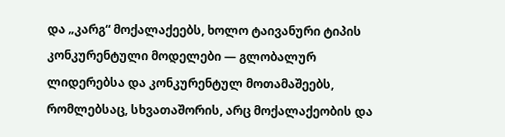და „კარგ“ მოქალაქეებს, ხოლო ტაივანური ტიპის კონკურენტული მოდელები — გლობალურ ლიდერებსა და კონკურენტულ მოთამაშეებს, რომლებსაც, სხვათაშორის, არც მოქალაქეობის და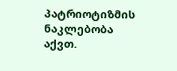პატრიოტიზმის ნაკლებობა აქვთ.